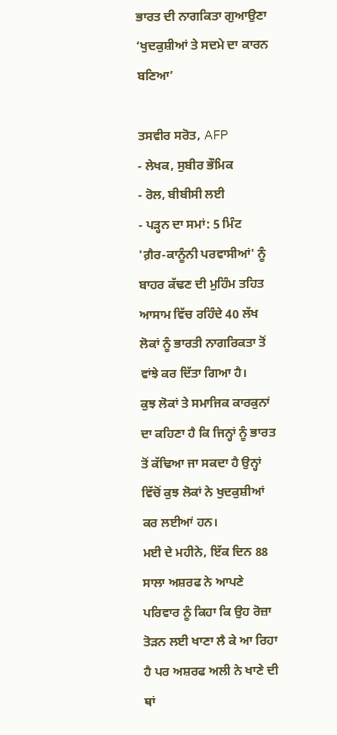ਭਾਰਤ ਦੀ ਨਾਗਕਿਤਾ ਗੁਆਉਣਾ ‘ਖੁਦਕੁਸ਼ੀਆਂ ਤੇ ਸਦਮੇ ਦਾ ਕਾਰਨ ਬਣਿਆ’

ਤਸਵੀਰ ਸਰੋਤ, AFP
- ਲੇਖਕ, ਸੁਬੀਰ ਭੌਮਿਕ
- ਰੋਲ, ਬੀਬੀਸੀ ਲਈ
- ਪੜ੍ਹਨ ਦਾ ਸਮਾਂ: 5 ਮਿੰਟ
'ਗ਼ੈਰ-ਕਾਨੂੰਨੀ ਪਰਵਾਸੀਆਂ' ਨੂੰ ਬਾਹਰ ਕੱਢਣ ਦੀ ਮੁਹਿੰਮ ਤਹਿਤ ਆਸਾਮ ਵਿੱਚ ਰਹਿੰਦੇ 40 ਲੱਖ ਲੋਕਾਂ ਨੂੰ ਭਾਰਤੀ ਨਾਗਰਿਕਤਾ ਤੋਂ ਵਾਂਝੇ ਕਰ ਦਿੱਤਾ ਗਿਆ ਹੈ।
ਕੁਝ ਲੋਕਾਂ ਤੇ ਸਮਾਜਿਕ ਕਾਰਕੁਨਾਂ ਦਾ ਕਹਿਣਾ ਹੈ ਕਿ ਜਿਨ੍ਹਾਂ ਨੂੰ ਭਾਰਤ ਤੋਂ ਕੱਢਿਆ ਜਾ ਸਕਦਾ ਹੈ ਉਨ੍ਹਾਂ ਵਿੱਚੋਂ ਕੁਝ ਲੋਕਾਂ ਨੇ ਖੁਦਕੁਸ਼ੀਆਂ ਕਰ ਲਈਆਂ ਹਨ।
ਮਈ ਦੇ ਮਹੀਨੇ, ਇੱਕ ਦਿਨ 88 ਸਾਲਾ ਅਸ਼ਰਫ ਨੇ ਆਪਣੇ ਪਰਿਵਾਰ ਨੂੰ ਕਿਹਾ ਕਿ ਉਹ ਰੋਜ਼ਾ ਤੋੜਨ ਲਈ ਖਾਣਾ ਲੈ ਕੇ ਆ ਰਿਹਾ ਹੈ ਪਰ ਅਸ਼ਰਫ ਅਲੀ ਨੇ ਖਾਣੇ ਦੀ ਥਾਂ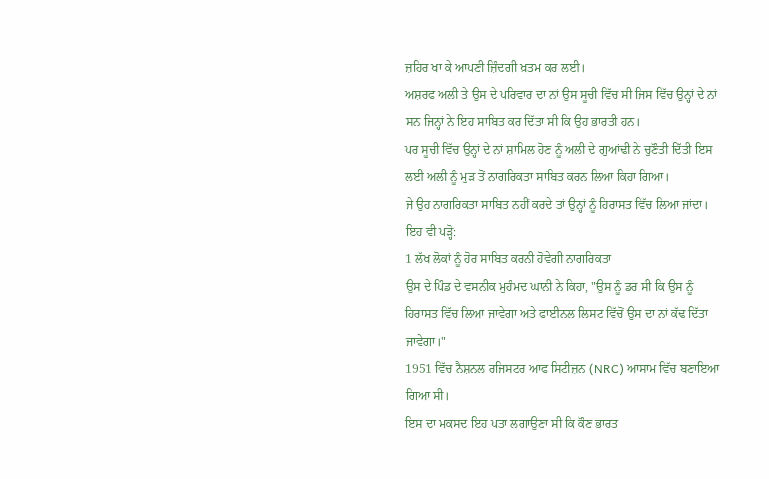ਜ਼ਹਿਰ ਖਾ ਕੇ ਆਪਣੀ ਜ਼ਿੰਦਗੀ ਖ਼ਤਮ ਕਰ ਲਈ।
ਅਸ਼ਰਫ ਅਲੀ ਤੇ ਉਸ ਦੇ ਪਰਿਵਾਰ ਦਾ ਨਾਂ ਉਸ ਸੂਚੀ ਵਿੱਚ ਸੀ ਜਿਸ ਵਿੱਚ ਉਨ੍ਹਾਂ ਦੇ ਨਾਂ ਸਨ ਜਿਨ੍ਹਾਂ ਨੇ ਇਹ ਸਾਬਿਤ ਕਰ ਦਿੱਤਾ ਸੀ ਕਿ ਉਹ ਭਾਰਤੀ ਹਨ।
ਪਰ ਸੂਚੀ ਵਿੱਚ ਉਨ੍ਹਾਂ ਦੇ ਨਾਂ ਸ਼ਾਮਿਲ ਹੋਣ ਨੂੰ ਅਲੀ ਦੇ ਗੁਆਂਢੀ ਨੇ ਚੁਣੌਤੀ ਦਿੱਤੀ ਇਸ ਲਈ ਅਲੀ ਨੂੰ ਮੁੜ ਤੋਂ ਨਾਗਰਿਕਤਾ ਸਾਬਿਤ ਕਰਨ ਲਿਆ ਕਿਹਾ ਗਿਆ।
ਜੇ ਉਹ ਨਾਗਰਿਕਤਾ ਸਾਬਿਤ ਨਹੀਂ ਕਰਦੇ ਤਾਂ ਉਨ੍ਹਾਂ ਨੂੰ ਹਿਰਾਸਤ ਵਿੱਚ ਲਿਆ ਜਾਂਦਾ।
ਇਹ ਵੀ ਪੜ੍ਹੋ:
1 ਲੱਖ ਲੋਕਾਂ ਨੂੰ ਹੋਰ ਸਾਬਿਤ ਕਰਨੀ ਹੋਵੇਗੀ ਨਾਗਰਿਕਤਾ
ਉਸ ਦੇ ਪਿੰਡ ਦੇ ਵਸਨੀਕ ਮੁਹੰਮਦ ਘਾਨੀ ਨੇ ਕਿਹਾ, "ਉਸ ਨੂੰ ਡਰ ਸੀ ਕਿ ਉਸ ਨੂੰ ਹਿਰਾਸਤ ਵਿੱਚ ਲਿਆ ਜਾਵੇਗਾ ਅਤੇ ਫਾਈਨਲ ਲਿਸਟ ਵਿੱਚੋਂ ਉਸ ਦਾ ਨਾਂ ਕੱਢ ਦਿੱਤਾ ਜਾਵੇਗਾ।"
1951 ਵਿੱਚ ਨੈਸ਼ਨਲ ਰਜਿਸਟਰ ਆਫ ਸਿਟੀਜ਼ਨ (NRC) ਆਸਾਮ ਵਿੱਚ ਬਣਾਇਆ ਗਿਆ ਸੀ।
ਇਸ ਦਾ ਮਕਸਦ ਇਹ ਪਤਾ ਲਗਾਉਣਾ ਸੀ ਕਿ ਕੌਣ ਭਾਰਤ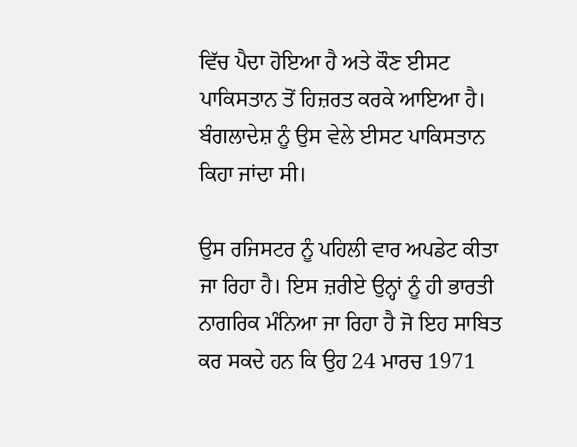ਵਿੱਚ ਪੈਦਾ ਹੋਇਆ ਹੈ ਅਤੇ ਕੌਣ ਈਸਟ ਪਾਕਿਸਤਾਨ ਤੋਂ ਹਿਜ਼ਰਤ ਕਰਕੇ ਆਇਆ ਹੈ। ਬੰਗਲਾਦੇਸ਼ ਨੂੰ ਉਸ ਵੇਲੇ ਈਸਟ ਪਾਕਿਸਤਾਨ ਕਿਹਾ ਜਾਂਦਾ ਸੀ।

ਉਸ ਰਜਿਸਟਰ ਨੂੰ ਪਹਿਲੀ ਵਾਰ ਅਪਡੇਟ ਕੀਤਾ ਜਾ ਰਿਹਾ ਹੈ। ਇਸ ਜ਼ਰੀਏ ਉਨ੍ਹਾਂ ਨੂੰ ਹੀ ਭਾਰਤੀ ਨਾਗਰਿਕ ਮੰਨਿਆ ਜਾ ਰਿਹਾ ਹੈ ਜੋ ਇਹ ਸਾਬਿਤ ਕਰ ਸਕਦੇ ਹਨ ਕਿ ਉਹ 24 ਮਾਰਚ 1971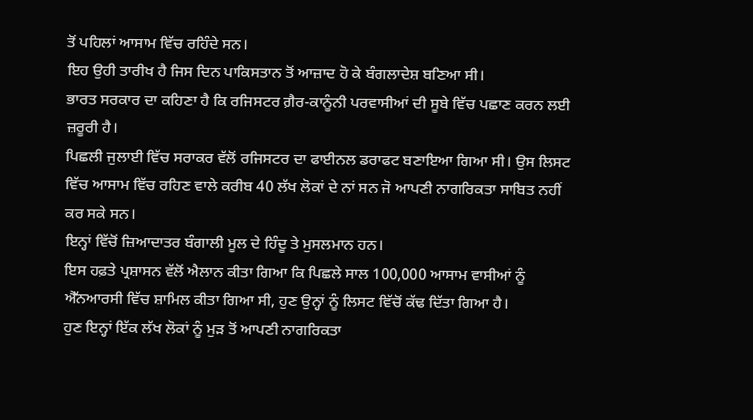ਤੋਂ ਪਹਿਲਾਂ ਆਸਾਮ ਵਿੱਚ ਰਹਿੰਦੇ ਸਨ।
ਇਹ ਉਹੀ ਤਾਰੀਖ ਹੈ ਜਿਸ ਦਿਨ ਪਾਕਿਸਤਾਨ ਤੋਂ ਆਜ਼ਾਦ ਹੋ ਕੇ ਬੰਗਲਾਦੇਸ਼ ਬਣਿਆ ਸੀ।
ਭਾਰਤ ਸਰਕਾਰ ਦਾ ਕਹਿਣਾ ਹੈ ਕਿ ਰਜਿਸਟਰ ਗ਼ੈਰ-ਕਾਨੂੰਨੀ ਪਰਵਾਸੀਆਂ ਦੀ ਸੂਬੇ ਵਿੱਚ ਪਛਾਣ ਕਰਨ ਲਈ ਜ਼ਰੂਰੀ ਹੈ।
ਪਿਛਲੀ ਜੁਲਾਈ ਵਿੱਚ ਸਰਾਕਰ ਵੱਲੋਂ ਰਜਿਸਟਰ ਦਾ ਫਾਈਨਲ ਡਰਾਫਟ ਬਣਾਇਆ ਗਿਆ ਸੀ। ਉਸ ਲਿਸਟ ਵਿੱਚ ਆਸਾਮ ਵਿੱਚ ਰਹਿਣ ਵਾਲੇ ਕਰੀਬ 40 ਲੱਖ ਲੋਕਾਂ ਦੇ ਨਾਂ ਸਨ ਜੋ ਆਪਣੀ ਨਾਗਰਿਕਤਾ ਸਾਬਿਤ ਨਹੀਂ ਕਰ ਸਕੇ ਸਨ।
ਇਨ੍ਹਾਂ ਵਿੱਚੋਂ ਜ਼ਿਆਦਾਤਰ ਬੰਗਾਲੀ ਮੂਲ ਦੇ ਹਿੰਦੂ ਤੇ ਮੁਸਲਮਾਨ ਹਨ।
ਇਸ ਹਫ਼ਤੇ ਪ੍ਰਸ਼ਾਸਨ ਵੱਲੋਂ ਐਲਾਨ ਕੀਤਾ ਗਿਆ ਕਿ ਪਿਛਲੇ ਸਾਲ 100,000 ਆਸਾਮ ਵਾਸੀਆਂ ਨੂੰ ਐੱਨਆਰਸੀ ਵਿੱਚ ਸ਼ਾਮਿਲ ਕੀਤਾ ਗਿਆ ਸੀ, ਹੁਣ ਉਨ੍ਹਾਂ ਨੂੰ ਲਿਸਟ ਵਿੱਚੋਂ ਕੱਢ ਦਿੱਤਾ ਗਿਆ ਹੈ।
ਹੁਣ ਇਨ੍ਹਾਂ ਇੱਕ ਲੱਖ ਲੋਕਾਂ ਨੂੰ ਮੁੜ ਤੋਂ ਆਪਣੀ ਨਾਗਰਿਕਤਾ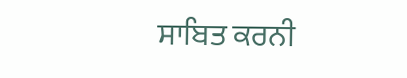ਸਾਬਿਤ ਕਰਨੀ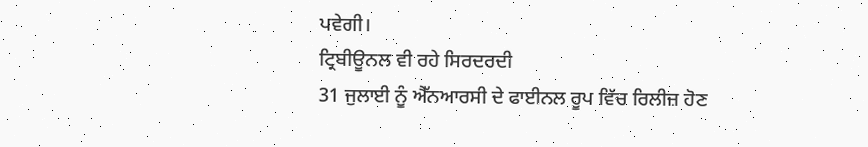ਪਵੇਗੀ।
ਟ੍ਰਿਬੀਊਨਲ ਵੀ ਰਹੇ ਸਿਰਦਰਦੀ
31 ਜੁਲਾਈ ਨੂੰ ਐੱਨਆਰਸੀ ਦੇ ਫਾਈਨਲ ਰੂਪ ਵਿੱਚ ਰਿਲੀਜ਼ ਹੋਣ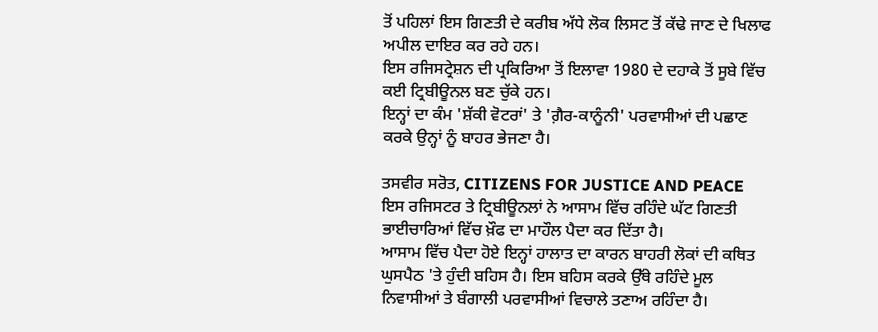ਤੋਂ ਪਹਿਲਾਂ ਇਸ ਗਿਣਤੀ ਦੇ ਕਰੀਬ ਅੱਧੇ ਲੋਕ ਲਿਸਟ ਤੋਂ ਕੱਢੇ ਜਾਣ ਦੇ ਖਿਲਾਫ ਅਪੀਲ ਦਾਇਰ ਕਰ ਰਹੇ ਹਨ।
ਇਸ ਰਜਿਸਟ੍ਰੇਸ਼ਨ ਦੀ ਪ੍ਰਕਿਰਿਆ ਤੋਂ ਇਲਾਵਾ 1980 ਦੇ ਦਹਾਕੇ ਤੋਂ ਸੂਬੇ ਵਿੱਚ ਕਈ ਟ੍ਰਿਬੀਊਨਲ ਬਣ ਚੁੱਕੇ ਹਨ।
ਇਨ੍ਹਾਂ ਦਾ ਕੰਮ 'ਸ਼ੱਕੀ ਵੋਟਰਾਂ' ਤੇ 'ਗ਼ੈਰ-ਕਾਨੂੰਨੀ' ਪਰਵਾਸੀਆਂ ਦੀ ਪਛਾਣ ਕਰਕੇ ਉਨ੍ਹਾਂ ਨੂੰ ਬਾਹਰ ਭੇਜਣਾ ਹੈ।

ਤਸਵੀਰ ਸਰੋਤ, CITIZENS FOR JUSTICE AND PEACE
ਇਸ ਰਜਿਸਟਰ ਤੇ ਟ੍ਰਿਬੀਊਨਲਾਂ ਨੇ ਆਸਾਮ ਵਿੱਚ ਰਹਿੰਦੇ ਘੱਟ ਗਿਣਤੀ ਭਾਈਚਾਰਿਆਂ ਵਿੱਚ ਖ਼ੌਫ ਦਾ ਮਾਹੌਲ ਪੈਦਾ ਕਰ ਦਿੱਤਾ ਹੈ।
ਆਸਾਮ ਵਿੱਚ ਪੈਦਾ ਹੋਏ ਇਨ੍ਹਾਂ ਹਾਲਾਤ ਦਾ ਕਾਰਨ ਬਾਹਰੀ ਲੋਕਾਂ ਦੀ ਕਥਿਤ ਘੁਸਪੈਠ 'ਤੇ ਹੁੰਦੀ ਬਹਿਸ ਹੈ। ਇਸ ਬਹਿਸ ਕਰਕੇ ਉੱਥੇ ਰਹਿੰਦੇ ਮੂਲ ਨਿਵਾਸੀਆਂ ਤੇ ਬੰਗਾਲੀ ਪਰਵਾਸੀਆਂ ਵਿਚਾਲੇ ਤਣਾਅ ਰਹਿੰਦਾ ਹੈ।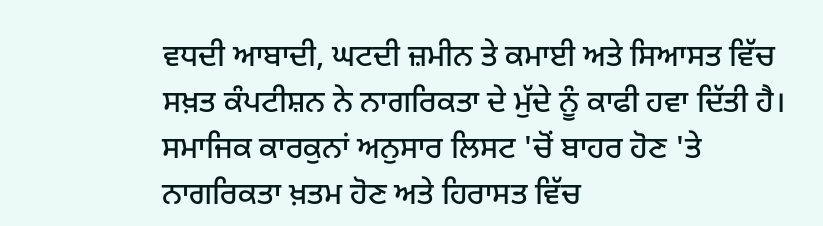ਵਧਦੀ ਆਬਾਦੀ, ਘਟਦੀ ਜ਼ਮੀਨ ਤੇ ਕਮਾਈ ਅਤੇ ਸਿਆਸਤ ਵਿੱਚ ਸਖ਼ਤ ਕੰਪਟੀਸ਼ਨ ਨੇ ਨਾਗਰਿਕਤਾ ਦੇ ਮੁੱਦੇ ਨੂੰ ਕਾਫੀ ਹਵਾ ਦਿੱਤੀ ਹੈ।
ਸਮਾਜਿਕ ਕਾਰਕੁਨਾਂ ਅਨੁਸਾਰ ਲਿਸਟ 'ਚੋਂ ਬਾਹਰ ਹੋਣ 'ਤੇ ਨਾਗਰਿਕਤਾ ਖ਼ਤਮ ਹੋਣ ਅਤੇ ਹਿਰਾਸਤ ਵਿੱਚ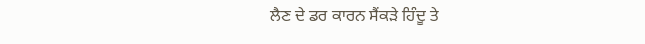ਲੈਣ ਦੇ ਡਰ ਕਾਰਨ ਸੈਂਕੜੇ ਹਿੰਦੂ ਤੇ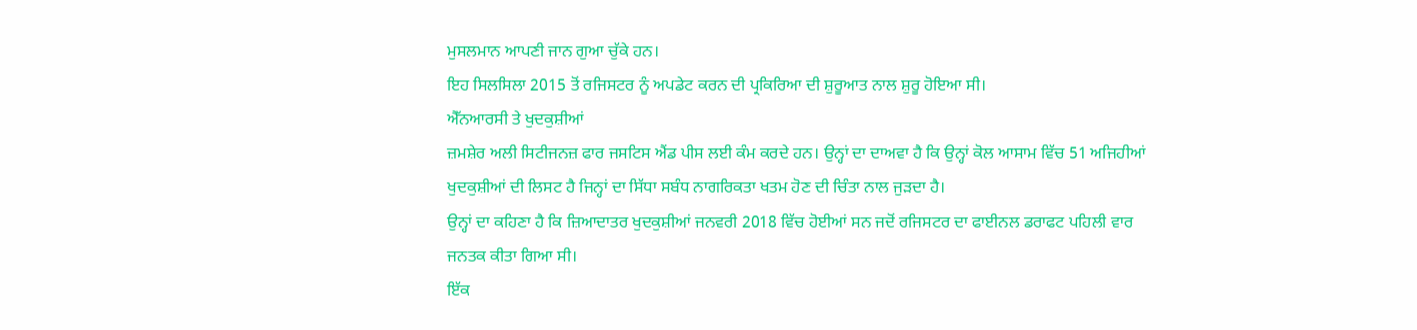ਮੁਸਲਮਾਨ ਆਪਣੀ ਜਾਨ ਗੁਆ ਚੁੱਕੇ ਹਨ।
ਇਹ ਸਿਲਸਿਲਾ 2015 ਤੋਂ ਰਜਿਸਟਰ ਨੂੰ ਅਪਡੇਟ ਕਰਨ ਦੀ ਪ੍ਰਕਿਰਿਆ ਦੀ ਸ਼ੁਰੂਆਤ ਨਾਲ ਸ਼ੁਰੂ ਹੋਇਆ ਸੀ।
ਐੱਨਆਰਸੀ ਤੇ ਖੁਦਕੁਸ਼ੀਆਂ
ਜ਼ਮਸ਼ੇਰ ਅਲੀ ਸਿਟੀਜਨਜ਼ ਫਾਰ ਜਸਟਿਸ ਐਂਡ ਪੀਸ ਲਈ ਕੰਮ ਕਰਦੇ ਹਨ। ਉਨ੍ਹਾਂ ਦਾ ਦਾਅਵਾ ਹੈ ਕਿ ਉਨ੍ਹਾਂ ਕੋਲ ਆਸਾਮ ਵਿੱਚ 51 ਅਜਿਹੀਆਂ ਖੁਦਕੁਸ਼ੀਆਂ ਦੀ ਲਿਸਟ ਹੈ ਜਿਨ੍ਹਾਂ ਦਾ ਸਿੱਧਾ ਸਬੰਧ ਨਾਗਰਿਕਤਾ ਖਤਮ ਹੋਣ ਦੀ ਚਿੰਤਾ ਨਾਲ ਜੁੜਦਾ ਹੈ।
ਉਨ੍ਹਾਂ ਦਾ ਕਹਿਣਾ ਹੈ ਕਿ ਜ਼ਿਆਦਾਤਰ ਖੁਦਕੁਸ਼ੀਆਂ ਜਨਵਰੀ 2018 ਵਿੱਚ ਹੋਈਆਂ ਸਨ ਜਦੋਂ ਰਜਿਸਟਰ ਦਾ ਫਾਈਨਲ ਡਰਾਫਟ ਪਹਿਲੀ ਵਾਰ ਜਨਤਕ ਕੀਤਾ ਗਿਆ ਸੀ।
ਇੱਕ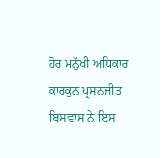ਹੋਰ ਮਨੁੱਖੀ ਅਧਿਕਾਰ ਕਾਰਕੁਨ ਪ੍ਰਸਨਜੀਤ ਬਿਸਵਾਸ ਨੇ ਇਸ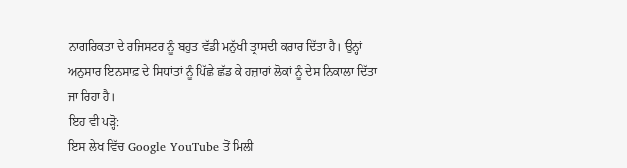ਨਾਗਰਿਕਤਾ ਦੇ ਰਜਿਸਟਰ ਨੂੰ ਬਹੁਤ ਵੱਡੀ ਮਨੁੱਖੀ ਤ੍ਰਾਸਦੀ ਕਰਾਰ ਦਿੱਤਾ ਹੈ। ਉਨ੍ਹਾਂ ਅਨੁਸਾਰ ਇਨਸਾਫ਼ ਦੇ ਸਿਧਾਂਤਾਂ ਨੂੰ ਪਿੱਛੇ ਛੱਡ ਕੇ ਹਜ਼ਾਰਾਂ ਲੋਕਾਂ ਨੂੰ ਦੇਸ ਨਿਕਾਲਾ ਦਿੱਤਾ ਜਾ ਰਿਹਾ ਹੈ।
ਇਹ ਵੀ ਪੜ੍ਹੋ:
ਇਸ ਲੇਖ ਵਿੱਚ Google YouTube ਤੋਂ ਮਿਲੀ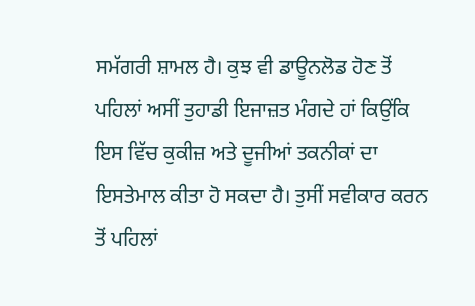ਸਮੱਗਰੀ ਸ਼ਾਮਲ ਹੈ। ਕੁਝ ਵੀ ਡਾਊਨਲੋਡ ਹੋਣ ਤੋਂ ਪਹਿਲਾਂ ਅਸੀਂ ਤੁਹਾਡੀ ਇਜਾਜ਼ਤ ਮੰਗਦੇ ਹਾਂ ਕਿਉਂਕਿ ਇਸ ਵਿੱਚ ਕੁਕੀਜ਼ ਅਤੇ ਦੂਜੀਆਂ ਤਕਨੀਕਾਂ ਦਾ ਇਸਤੇਮਾਲ ਕੀਤਾ ਹੋ ਸਕਦਾ ਹੈ। ਤੁਸੀਂ ਸਵੀਕਾਰ ਕਰਨ ਤੋਂ ਪਹਿਲਾਂ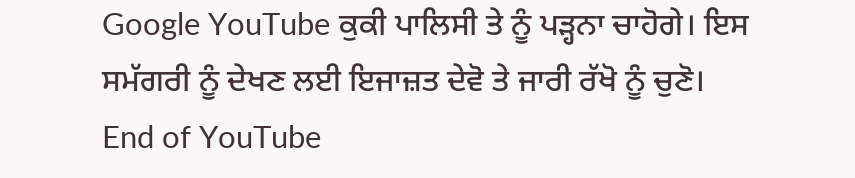Google YouTube ਕੁਕੀ ਪਾਲਿਸੀ ਤੇ ਨੂੰ ਪੜ੍ਹਨਾ ਚਾਹੋਗੇ। ਇਸ ਸਮੱਗਰੀ ਨੂੰ ਦੇਖਣ ਲਈ ਇਜਾਜ਼ਤ ਦੇਵੋ ਤੇ ਜਾਰੀ ਰੱਖੋ ਨੂੰ ਚੁਣੋ।
End of YouTube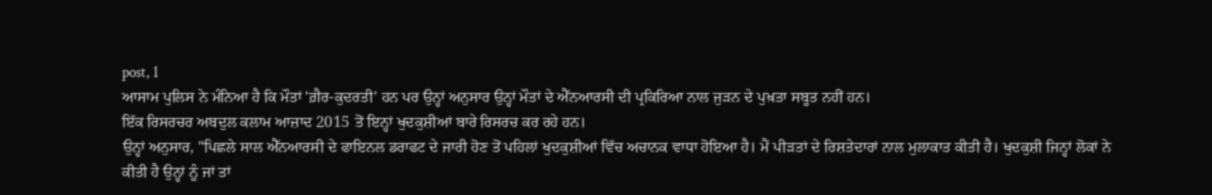post, 1
ਆਸਾਮ ਪੁਲਿਸ ਨੇ ਮੰਨਿਆ ਹੈ ਕਿ ਮੌਤਾਂ 'ਗ਼ੈਰ-ਕੁਦਰਤੀ' ਹਨ ਪਰ ਉਨ੍ਹਾਂ ਅਨੁਸਾਰ ਉਨ੍ਹਾਂ ਮੌਤਾਂ ਦੇ ਐੱਨਆਰਸੀ ਦੀ ਪ੍ਰਕਿਰਿਆ ਨਾਲ ਜੁੜਨ ਦੇ ਪੁਖ਼ਤਾ ਸਬੂਤ ਨਹੀਂ ਹਨ।
ਇੱਕ ਰਿਸਰਚਰ ਅਬਦੁਲ ਕਲਾਮ ਆਜ਼ਾਦ 2015 ਤੋਂ ਇਨ੍ਹਾਂ ਖੁਦਕੁਸ਼ੀਆਂ ਬਾਰੇ ਰਿਸਰਚ ਕਰ ਰਹੇ ਹਨ।
ਉਨ੍ਹਾਂ ਅਨੁਸਾਰ, "ਪਿਛਲੇ ਸਾਲ ਐੱਨਆਰਸੀ ਦੇ ਫਾਇਨਲ ਡਰਾਫਟ ਦੇ ਜਾਰੀ ਹੋਣ ਤੋਂ ਪਹਿਲਾਂ ਖੁਦਕੁਸ਼ੀਆਂ ਵਿੱਚ ਅਚਾਨਕ ਵਾਧਾ ਹੋਇਆ ਹੈ। ਮੈਂ ਪੀੜਤਾਂ ਦੇ ਰਿਸ਼ਤੇਦਾਰਾਂ ਨਾਲ ਮੁਲਾਕਾਤ ਕੀਤੀ ਹੈ। ਖੁਦਕੁਸ਼ੀ ਜਿਨ੍ਹਾਂ ਲੋਕਾਂ ਨੇ ਕੀਤੀ ਹੈ ਉਨ੍ਹਾਂ ਨੂੰ ਜਾਂ ਤਾਂ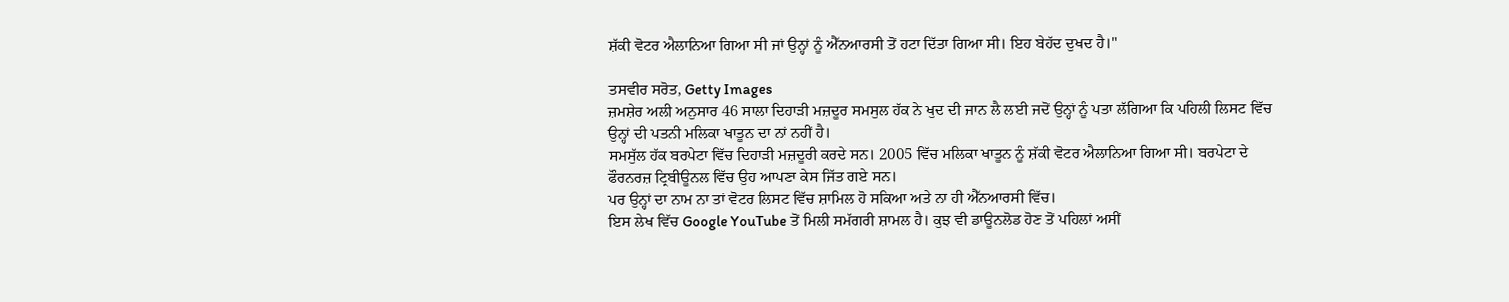ਸ਼ੱਕੀ ਵੋਟਰ ਐਲਾਨਿਆ ਗਿਆ ਸੀ ਜਾਂ ਉਨ੍ਹਾਂ ਨੂੰ ਐੱਨਆਰਸੀ ਤੋਂ ਹਟਾ ਦਿੱਤਾ ਗਿਆ ਸੀ। ਇਹ ਬੇਹੱਦ ਦੁਖਦ ਹੈ।"

ਤਸਵੀਰ ਸਰੋਤ, Getty Images
ਜ਼ਮਸ਼ੇਰ ਅਲੀ ਅਨੁਸਾਰ 46 ਸਾਲਾ ਦਿਹਾੜੀ ਮਜ਼ਦੂਰ ਸਮਸੁਲ ਹੱਕ ਨੇ ਖੁਦ ਦੀ ਜਾਨ ਲੈ ਲਈ ਜਦੋਂ ਉਨ੍ਹਾਂ ਨੂੰ ਪਤਾ ਲੱਗਿਆ ਕਿ ਪਹਿਲੀ ਲਿਸਟ ਵਿੱਚ ਉਨ੍ਹਾਂ ਦੀ ਪਤਨੀ ਮਲਿਕਾ ਖਾਤੂਨ ਦਾ ਨਾਂ ਨਹੀਂ ਹੈ।
ਸਮਸੁੱਲ ਹੱਕ ਬਰਪੇਟਾ ਵਿੱਚ ਦਿਹਾੜੀ ਮਜ਼ਦੂਰੀ ਕਰਦੇ ਸਨ। 2005 ਵਿੱਚ ਮਲਿਕਾ ਖਾਤੂਨ ਨੂੰ ਸ਼ੱਕੀ ਵੋਟਰ ਐਲਾਨਿਆ ਗਿਆ ਸੀ। ਬਰਪੇਟਾ ਦੇ ਫੌਰਨਰਜ਼ ਟ੍ਰਿਬੀਊਨਲ ਵਿੱਚ ਉਹ ਆਪਣਾ ਕੇਸ ਜਿੱਤ ਗਏ ਸਨ।
ਪਰ ਉਨ੍ਹਾਂ ਦਾ ਨਾਮ ਨਾ ਤਾਂ ਵੋਟਰ ਲਿਸਟ ਵਿੱਚ ਸ਼ਾਮਿਲ ਹੋ ਸਕਿਆ ਅਤੇ ਨਾ ਹੀ ਐੱਨਆਰਸੀ ਵਿੱਚ।
ਇਸ ਲੇਖ ਵਿੱਚ Google YouTube ਤੋਂ ਮਿਲੀ ਸਮੱਗਰੀ ਸ਼ਾਮਲ ਹੈ। ਕੁਝ ਵੀ ਡਾਊਨਲੋਡ ਹੋਣ ਤੋਂ ਪਹਿਲਾਂ ਅਸੀਂ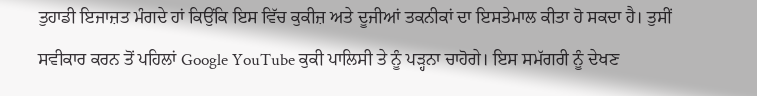ਤੁਹਾਡੀ ਇਜਾਜ਼ਤ ਮੰਗਦੇ ਹਾਂ ਕਿਉਂਕਿ ਇਸ ਵਿੱਚ ਕੁਕੀਜ਼ ਅਤੇ ਦੂਜੀਆਂ ਤਕਨੀਕਾਂ ਦਾ ਇਸਤੇਮਾਲ ਕੀਤਾ ਹੋ ਸਕਦਾ ਹੈ। ਤੁਸੀਂ ਸਵੀਕਾਰ ਕਰਨ ਤੋਂ ਪਹਿਲਾਂ Google YouTube ਕੁਕੀ ਪਾਲਿਸੀ ਤੇ ਨੂੰ ਪੜ੍ਹਨਾ ਚਾਹੋਗੇ। ਇਸ ਸਮੱਗਰੀ ਨੂੰ ਦੇਖਣ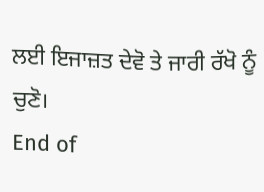ਲਈ ਇਜਾਜ਼ਤ ਦੇਵੋ ਤੇ ਜਾਰੀ ਰੱਖੋ ਨੂੰ ਚੁਣੋ।
End of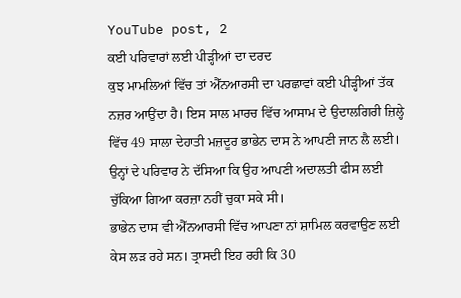YouTube post, 2
ਕਈ ਪਰਿਵਾਰਾਂ ਲਈ ਪੀੜ੍ਹੀਆਂ ਦਾ ਦਰਦ
ਕੁਝ ਮਾਮਲਿਆਂ ਵਿੱਚ ਤਾਂ ਐੱਨਆਰਸੀ ਦਾ ਪਰਛਾਵਾਂ ਕਈ ਪੀੜ੍ਹੀਆਂ ਤੱਕ ਨਜ਼ਰ ਆਉਂਦਾ ਹੈ। ਇਸ ਸਾਲ ਮਾਰਚ ਵਿੱਚ ਆਸਾਮ ਦੇ ਉਦਾਲਗਿਰੀ ਜ਼ਿਲ੍ਹੇ ਵਿੱਚ 49 ਸਾਲਾ ਦੇਹਾਤੀ ਮਜ਼ਦੂਰ ਭਾਭੇਨ ਦਾਸ ਨੇ ਆਪਣੀ ਜਾਨ ਲੈ ਲਈ।
ਉਨ੍ਹਾਂ ਦੇ ਪਰਿਵਾਰ ਨੇ ਦੱਸਿਆ ਕਿ ਉਹ ਆਪਣੀ ਅਦਾਲਤੀ ਫੀਸ ਲਈ ਚੁੱਕਿਆ ਗਿਆ ਕਰਜ਼ਾ ਨਹੀਂ ਚੁਕਾ ਸਕੇ ਸੀ।
ਭਾਭੇਨ ਦਾਸ ਵੀ ਐੱਨਆਰਸੀ ਵਿੱਚ ਆਪਣਾ ਨਾਂ ਸ਼ਾਮਿਲ ਕਰਵਾਉਣ ਲਈ ਕੇਸ ਲੜ ਰਹੇ ਸਨ। ਤ੍ਰਾਸਦੀ ਇਹ ਰਹੀ ਕਿ 30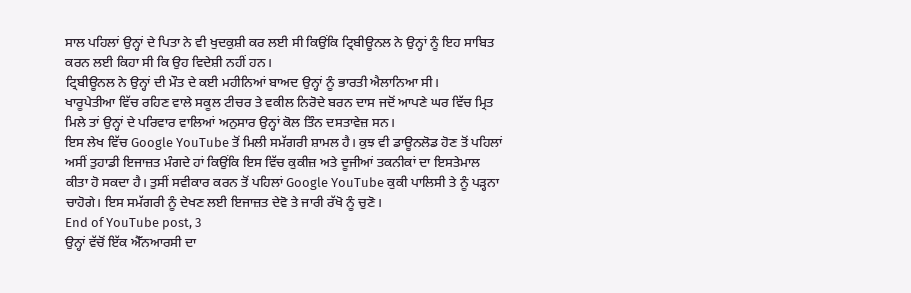ਸਾਲ ਪਹਿਲਾਂ ਉਨ੍ਹਾਂ ਦੇ ਪਿਤਾ ਨੇ ਵੀ ਖੁਦਕੁਸ਼ੀ ਕਰ ਲਈ ਸੀ ਕਿਉਂਕਿ ਟ੍ਰਿਬੀਊਨਲ ਨੇ ਉਨ੍ਹਾਂ ਨੂੰ ਇਹ ਸਾਬਿਤ ਕਰਨ ਲਈ ਕਿਹਾ ਸੀ ਕਿ ਉਹ ਵਿਦੇਸ਼ੀ ਨਹੀਂ ਹਨ।
ਟ੍ਰਿਬੀਊਨਲ ਨੇ ਉਨ੍ਹਾਂ ਦੀ ਮੌਤ ਦੇ ਕਈ ਮਹੀਨਿਆਂ ਬਾਅਦ ਉਨ੍ਹਾਂ ਨੂੰ ਭਾਰਤੀ ਐਲਾਨਿਆ ਸੀ।
ਖਾਰੂਪੇਤੀਆ ਵਿੱਚ ਰਹਿਣ ਵਾਲੇ ਸਕੂਲ ਟੀਚਰ ਤੇ ਵਕੀਲ ਨਿਰੋਦੇ ਬਰਨ ਦਾਸ ਜਦੋਂ ਆਪਣੇ ਘਰ ਵਿੱਚ ਮ੍ਰਿਤ ਮਿਲੇ ਤਾਂ ਉਨ੍ਹਾਂ ਦੇ ਪਰਿਵਾਰ ਵਾਲਿਆਂ ਅਨੁਸਾਰ ਉਨ੍ਹਾਂ ਕੋਲ ਤਿੰਨ ਦਸਤਾਵੇਜ਼ ਸਨ।
ਇਸ ਲੇਖ ਵਿੱਚ Google YouTube ਤੋਂ ਮਿਲੀ ਸਮੱਗਰੀ ਸ਼ਾਮਲ ਹੈ। ਕੁਝ ਵੀ ਡਾਊਨਲੋਡ ਹੋਣ ਤੋਂ ਪਹਿਲਾਂ ਅਸੀਂ ਤੁਹਾਡੀ ਇਜਾਜ਼ਤ ਮੰਗਦੇ ਹਾਂ ਕਿਉਂਕਿ ਇਸ ਵਿੱਚ ਕੁਕੀਜ਼ ਅਤੇ ਦੂਜੀਆਂ ਤਕਨੀਕਾਂ ਦਾ ਇਸਤੇਮਾਲ ਕੀਤਾ ਹੋ ਸਕਦਾ ਹੈ। ਤੁਸੀਂ ਸਵੀਕਾਰ ਕਰਨ ਤੋਂ ਪਹਿਲਾਂ Google YouTube ਕੁਕੀ ਪਾਲਿਸੀ ਤੇ ਨੂੰ ਪੜ੍ਹਨਾ ਚਾਹੋਗੇ। ਇਸ ਸਮੱਗਰੀ ਨੂੰ ਦੇਖਣ ਲਈ ਇਜਾਜ਼ਤ ਦੇਵੋ ਤੇ ਜਾਰੀ ਰੱਖੋ ਨੂੰ ਚੁਣੋ।
End of YouTube post, 3
ਉਨ੍ਹਾਂ ਵੱਚੋਂ ਇੱਕ ਐੱਨਆਰਸੀ ਦਾ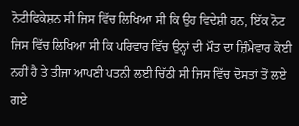ਨੋਟੀਫਿਕੇਸ਼ਨ ਸੀ ਜਿਸ ਵਿੱਚ ਲਿਖਿਆ ਸੀ ਕਿ ਉਹ ਵਿਦੇਸ਼ੀ ਹਨ, ਇੱਕ ਨੋਟ ਜਿਸ ਵਿੱਚ ਲਿਖਿਆ ਸੀ ਕਿ ਪਰਿਵਾਰ ਵਿੱਚ ਉਨ੍ਹਾਂ ਦੀ ਮੌਤ ਦਾ ਜ਼ਿੰਮੇਵਾਰ ਕੋਈ ਨਹੀਂ ਹੈ ਤੇ ਤੀਜਾ ਆਪਣੀ ਪਤਨੀ ਲਈ ਚਿੱਠੀ ਸੀ ਜਿਸ ਵਿੱਚ ਦੋਸਤਾਂ ਤੋਂ ਲਏ ਗਏ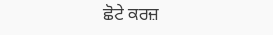ਛੋਟੇ ਕਰਜ਼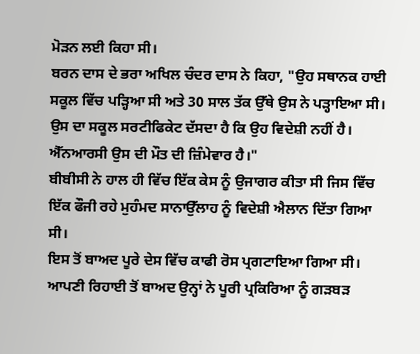ਮੋੜਨ ਲਈ ਕਿਹਾ ਸੀ।
ਬਰਨ ਦਾਸ ਦੇ ਭਰਾ ਅਖਿਲ ਚੰਦਰ ਦਾਸ ਨੇ ਕਿਹਾ, "ਉਹ ਸਥਾਨਕ ਹਾਈ ਸਕੂਲ ਵਿੱਚ ਪੜ੍ਹਿਆ ਸੀ ਅਤੇ 30 ਸਾਲ ਤੱਕ ਉੱਥੇ ਉਸ ਨੇ ਪੜ੍ਹਾਇਆ ਸੀ। ਉਸ ਦਾ ਸਕੂਲ ਸਰਟੀਫਿਕੇਟ ਦੱਸਦਾ ਹੈ ਕਿ ਉਹ ਵਿਦੇਸ਼ੀ ਨਹੀਂ ਹੈ। ਐੱਨਆਰਸੀ ਉਸ ਦੀ ਮੌਤ ਦੀ ਜ਼ਿੰਮੇਵਾਰ ਹੈ।"
ਬੀਬੀਸੀ ਨੇ ਹਾਲ ਹੀ ਵਿੱਚ ਇੱਕ ਕੇਸ ਨੂੰ ਉਜਾਗਰ ਕੀਤਾ ਸੀ ਜਿਸ ਵਿੱਚ ਇੱਕ ਫੌਜੀ ਰਹੇ ਮੁਹੰਮਦ ਸਾਨਾਉੱਲਾਹ ਨੂੰ ਵਿਦੇਸ਼ੀ ਐਲਾਨ ਦਿੱਤਾ ਗਿਆ ਸੀ।
ਇਸ ਤੋਂ ਬਾਅਦ ਪੂਰੇ ਦੇਸ ਵਿੱਚ ਕਾਫੀ ਰੋਸ ਪ੍ਰਗਟਾਇਆ ਗਿਆ ਸੀ। ਆਪਣੀ ਰਿਹਾਈ ਤੋਂ ਬਾਅਦ ਉਨ੍ਹਾਂ ਨੇ ਪੂਰੀ ਪ੍ਰਕਿਰਿਆ ਨੂੰ ਗੜਬੜ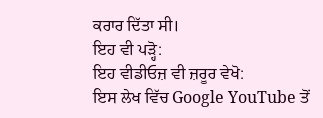ਕਰਾਰ ਦਿੱਤਾ ਸੀ।
ਇਹ ਵੀ ਪੜ੍ਹੋ:
ਇਹ ਵੀਡੀਓਜ਼ ਵੀ ਜ਼ਰੂਰ ਵੇਖੋ:
ਇਸ ਲੇਖ ਵਿੱਚ Google YouTube ਤੋਂ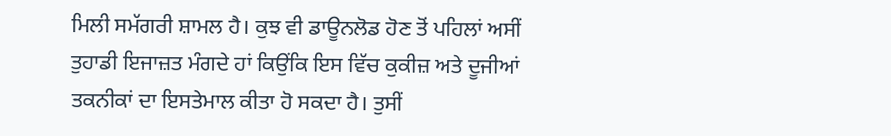ਮਿਲੀ ਸਮੱਗਰੀ ਸ਼ਾਮਲ ਹੈ। ਕੁਝ ਵੀ ਡਾਊਨਲੋਡ ਹੋਣ ਤੋਂ ਪਹਿਲਾਂ ਅਸੀਂ ਤੁਹਾਡੀ ਇਜਾਜ਼ਤ ਮੰਗਦੇ ਹਾਂ ਕਿਉਂਕਿ ਇਸ ਵਿੱਚ ਕੁਕੀਜ਼ ਅਤੇ ਦੂਜੀਆਂ ਤਕਨੀਕਾਂ ਦਾ ਇਸਤੇਮਾਲ ਕੀਤਾ ਹੋ ਸਕਦਾ ਹੈ। ਤੁਸੀਂ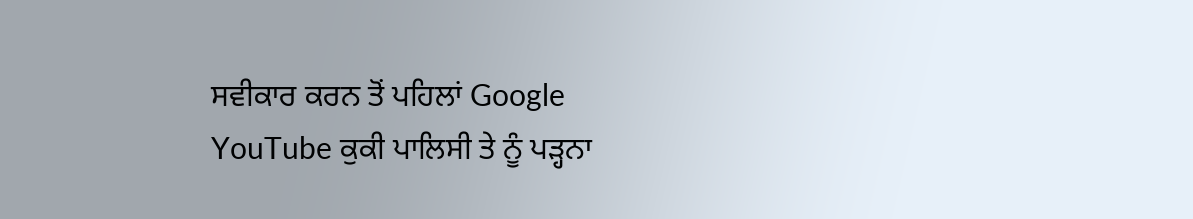ਸਵੀਕਾਰ ਕਰਨ ਤੋਂ ਪਹਿਲਾਂ Google YouTube ਕੁਕੀ ਪਾਲਿਸੀ ਤੇ ਨੂੰ ਪੜ੍ਹਨਾ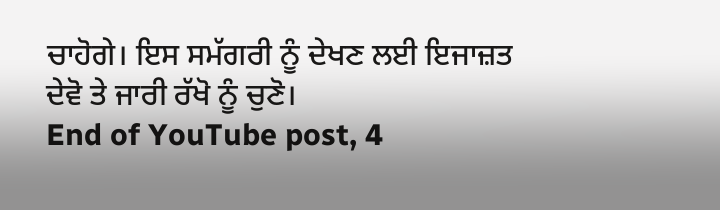ਚਾਹੋਗੇ। ਇਸ ਸਮੱਗਰੀ ਨੂੰ ਦੇਖਣ ਲਈ ਇਜਾਜ਼ਤ ਦੇਵੋ ਤੇ ਜਾਰੀ ਰੱਖੋ ਨੂੰ ਚੁਣੋ।
End of YouTube post, 4